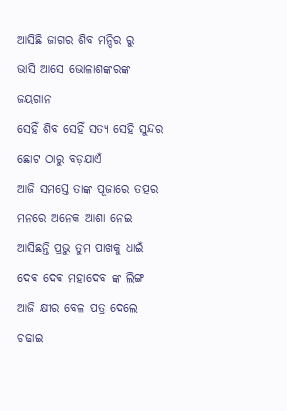ଆସିଛି ଜାଗର ଶିବ ମନ୍ଦିର ରୁ
ଭାସି ଆସେ ଭୋଳାଶଙ୍କରଙ୍କ
ଜୟଗାନ
ସେହିଁ ଶିବ ସେହିଁ ସତ୍ୟ ସେହି ସୁନ୍ଦର
ଛୋଟ ଠାରୁ ବଡ଼ଯାଏଁ
ଆଜି ସମସ୍ତେ ତାଙ୍କ ପୂଜାରେ ତତ୍ପର
ମନରେ ଅନେକ ଆଶା ନେଇ
ଆସିଛନ୍ତି ପ୍ରଭୁ ତୁମ ପାଖକୁ ଧାଇଁ
ଦେଵ ଦେଵ ମହାଦେବ ଙ୍କ ଲିଙ୍ଗ
ଆଜି କ୍ଷୀର ବେଳ ପତ୍ର ଦେଲେ ଚଢାଇ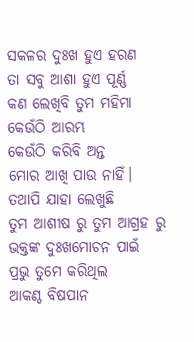ସକଳର ଦୁଃଖ ହୁଏ ହରଣ
ତା ସବୁ ଆଶା ହୁଏ ପୂର୍ଣ୍ଣ
କଣ ଲେଖିବି ତୁମ ମହିମା
କେଉଁଠି ଆରମ୍ଭ
କେଉଁଠି କରିବି ଅନ୍ତ
ମୋର ଆଖି ପାଉ ନାହିଁ।
ତଥାପି ଯାହା ଲେଖୁଛି
ତୁମ ଆଶୀଷ ରୁ ତୁମ ଆଗ୍ରହ ରୁ
ଭକ୍ତଙ୍କ ଦୁଃଖମୋଚନ ପାଇଁ
ପ୍ରଭୁ ତୁମେ କରିଥିଲ
ଆକଣ୍ଠ ବିଷପାନ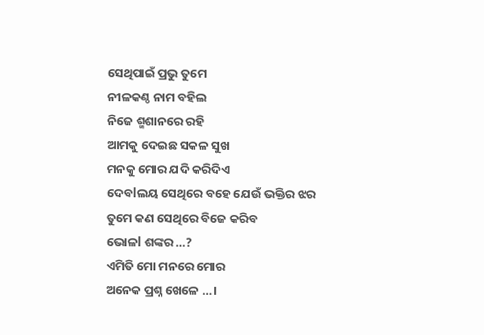ସେଥିପାଇଁ ପ୍ରଭୁ ତୁମେ
ନୀଳକଣ୍ଠ ନାମ ବହିଲ
ନିଜେ ଶ୍ମଶାନରେ ରହି
ଆମକୁ ଦେଇଛ ସକଳ ସୁଖ
ମନକୁ ମୋର ଯଦି କରିଦିଏ
ଦେବlଲୟ ସେଥିରେ ବହେ ଯେଉଁ ଭକ୍ତିର ଝର
ତୁମେ କଣ ସେଥିରେ ବିଜେ କରିବ
ଭୋଳl ଶଙ୍କର …?
ଏମିତି ମୋ ମନରେ ମୋର
ଅନେକ ପ୍ରଶ୍ନ ଖେଳେ …।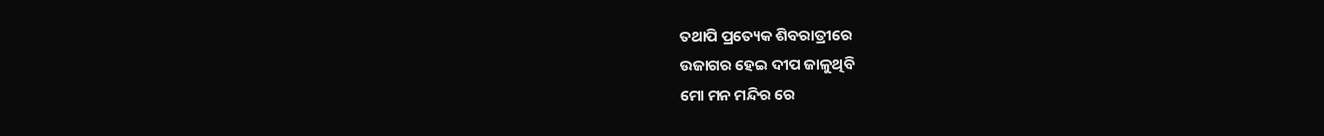ତଥାପି ପ୍ରତ୍ୟେକ ଶିବରାତ୍ରୀରେ
ଉଜାଗର ହେଇ ଦୀପ ଜାଳୁଥିବି
ମୋ ମନ ମନ୍ଦିର ରେ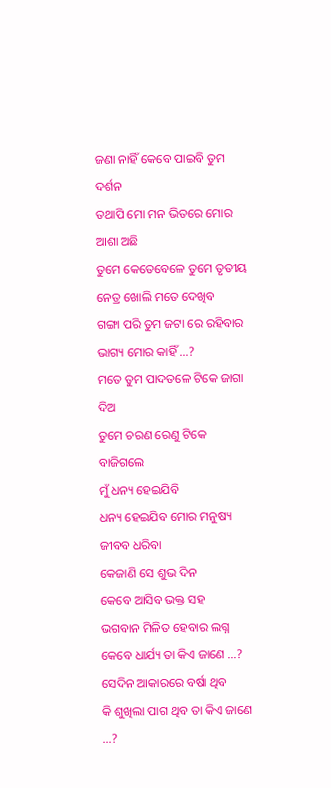ଜଣା ନାହିଁ କେବେ ପାଇବି ତୁମ ଦର୍ଶନ
ତଥାପି ମୋ ମନ ଭିତରେ ମୋର
ଆଶା ଅଛି
ତୁମେ କେତେବେଳେ ତୁମେ ତୃତୀୟ ନେତ୍ର ଖୋଲି ମତେ ଦେଖିବ
ଗଙ୍ଗା ପରି ତୁମ ଜଟା ରେ ରହିବାର
ଭାଗ୍ୟ ମୋର କାହିଁ …?
ମତେ ତୁମ ପାଦତଳେ ଟିକେ ଜାଗା ଦିଅ
ତୁମେ ଚରଣ ରେଣୁ ଟିକେ ବାଜିଗଲେ
ମୁଁ ଧନ୍ୟ ହେଇଯିବି
ଧନ୍ୟ ହେଇଯିବ ମୋର ମନୁଷ୍ୟ ଜୀବବ ଧରିବା
କେଜାଣି ସେ ଶୁଭ ଦିନ
କେବେ ଆସିବ ଭକ୍ତ ସହ
ଭଗବାନ ମିଳିତ ହେବାର ଲଗ୍ନ
କେବେ ଧାର୍ଯ୍ୟ ତା କିଏ ଜାଣେ …?
ସେଦିନ ଆକାରରେ ବର୍ଷା ଥିବ
କି ଶୁଖିଲା ପାଗ ଥିବ ତା କିଏ ଜାଣେ …?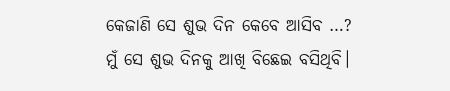କେଜାଣି ସେ ଶୁଭ ଦିନ କେବେ ଆସିବ …?
ମୁଁ ସେ ଶୁଭ ଦିନକୁ ଆଖି ବିଛେଇ ବସିଥିବି।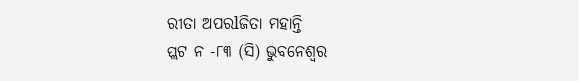ରୀତା ଅପରlଜିତା ମହାନ୍ତି
ପ୍ଲଟ ନ -୮୩ (ସି) ଭୁବନେଶ୍ୱର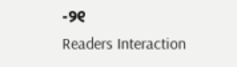-୨୧
Readers Interaction